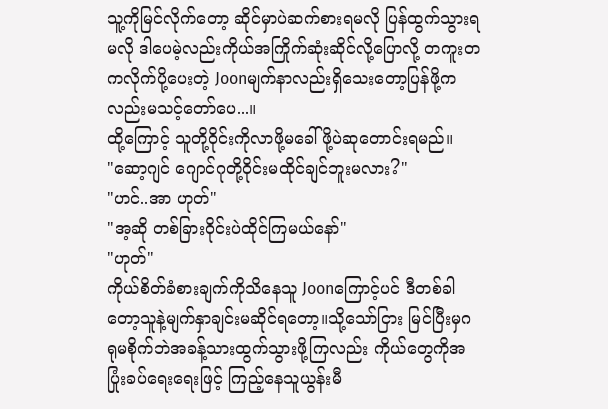သူ့ကိုမြင်လိုက်တော့ ဆိုင်မှာပဲဆက်စားရမလို ပြန်ထွက်သွားရမလို ဒါပေမဲ့လည်းကိုယ်အကြိုက်ဆုံးဆိုင်လို့ပြောလို့ တကူးတကလိုက်ပို့ပေးတဲ့ Joonမျက်နာလည်းရှိသေးတော့ပြန်ဖို့ကလည်းမသင့်တော်ပေ...။
ထို့ကြောင့် သူတို့ဝိုင်းကိုလာဖို့မခေါ်ဖို့ပဲဆုတောင်းရမည်။
"ဆော့ဂျင် ဂျောင်ဂုတို့ဝိုင်းမထိုင်ချင်ဘူးမလား?"
"ဟင်..အာ ဟုတ်"
"အ့ဆို တစ်ခြားဝိုင်းပဲထိုင်ကြမယ်နော်"
"ဟုတ်"
ကိုယ်စိတ်ခံစားချက်ကိုသိနေသူ Joonကြောင့်ပင် ဒီတစ်ခါတော့သူနဲ့မျက်နှာချင်းမဆိုင်ရတော့။သို့သော်ငြား မြင်ပြီးမှဂရုမစိုက်ဘဲအခန့်သားထွက်သွားဖို့ကြလည်း ကိုယ်တွေကိုအပြုံးခပ်ရေးရေးဖြင့် ကြည့်နေသူယွန်းမီ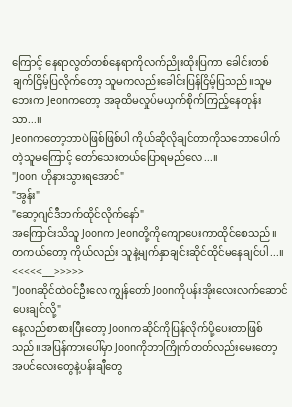ကြောင့် နေရာလွတ်တစ်နေရာကိုလက်ညိုးထိုးပြကာ ခေါင်းတစ်ချက်ငြိမ့်ပြလိုက်တော့ သူမကလည်းခေါင်းပြန်ငြိမ့်ပြသည်။သူမဘေးက Jeonကတော့ အခုထိမလှုပ်မယှက်စိုက်ကြည့်နေတုန်းသာ...။
Jeonကတော့ဘာပဲဖြစ်ဖြစ်ပါ ကိုယ်ဆိုလိုချင်တာကိုသဘောပေါက်တဲ့သူမကြောင့် တော်သေးတယ်ပြောရမည်လေ...။
"Joon ဟိုနားသွားရအောင်"
"အွန်း"
"ဆော့ဂျင်ဒီဘက်ထိုင်လိုက်နော်"
အကြောင်းသိသူ Joonက Jeonတို့ကိုကျောပေးကာထိုင်စေသည်။တကယ်တော့ ကိုယ်လည်း သူနဲ့မျက်နှာချင်းဆိုင်ထိုင်မနေချင်ပါ...။
<<<<<___>>>>>
"Joonဆိုင်ထဲဝင်ဦးလေ ကျွန်တော် Joonကိုပန်းအိုးလေးလက်ဆောင်ပေးချင်လို့"
နေ့လည်စာစားပြီးတော့ Joonကဆိုင်ကိုပြန်လိုက်ပို့ပေးတာဖြစ်သည်။အပြန်ကားပေါ်မှာ Joonကိုဘာကြိုက်တတ်လည်းမေးတော့ အပင်လေးတွေနဲ့ပန်းချီတွေ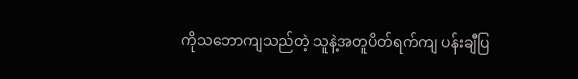ကိုသဘောကျသည်တဲ့ သူနဲ့အတူပိတ်ရက်ကျ ပန်းချီပြ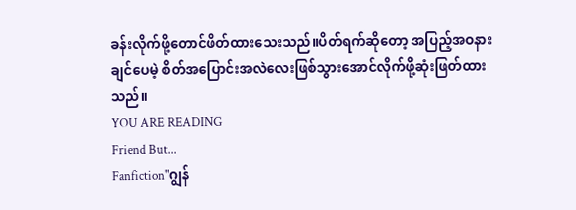ခန်းလိုက်ဖို့တောင်ဖိတ်ထားသေးသည်။ပိတ်ရက်ဆိုတော့ အပြည့်အဝနားချင်ပေမဲ့ စိတ်အပြောင်းအလဲလေးဖြစ်သွားအောင်လိုက်ဖို့ဆုံးဖြတ်ထားသည်။
YOU ARE READING
Friend But...
Fanfiction"ဂျွန်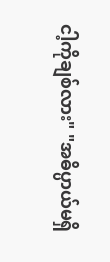ငါ့ကိုချစ်လား" "အဓိပ္ပာယ်မရှိ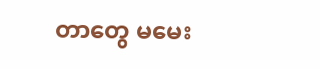တာတွေ မမေး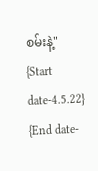စမ်းနဲ့" {Start date-4.5.22} {End date-